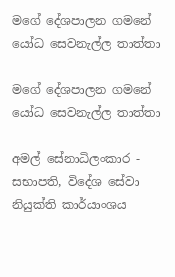මගේ දේශපාලන ගමනේ යෝධ සෙවනැල්ල තාත්තා

මගේ දේශපාලන ගමනේ යෝධ සෙවනැල්ල තාත්තා

අමල් සේනාධිලංකාර - සභාපති, විදේශ සේවා නියුක්ති කාර්යාංශය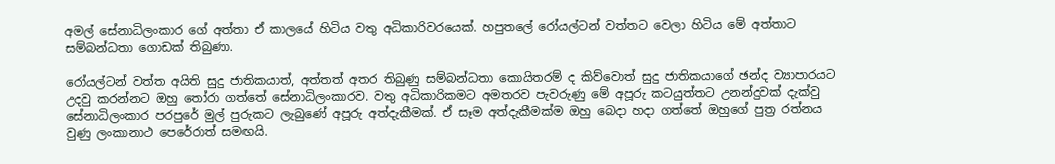අමල් සේනාධිලංකාර ගේ අත්තා ඒ කාලයේ හිටිය වතු අධිකාරිවරයෙක්. හපුතලේ රෝයල්ටන් වත්තට වෙලා හිටිය මේ අත්තාට සම්බන්ධතා ගොඩක් තිබුණා.

රෝයල්ටන් වත්ත අයිති සුදු ජාතිකයාත්, අත්තත් අතර තිබුණු සම්බන්ධතා කොයිතරම් ද කිව්වොත් සුදු ජාතිකයාගේ ඡන්ද ව්‍යාපාරයට උදවු කරන්නට ඔහු තෝරා ගත්තේ සේනාධිලංකාරව. වතු අධිකාරිකමට අමතරව පැවරුණු මේ අපූරු කටයුත්තට උනන්දුවක් දැක්වු සේනාධිලංකාර පරපුරේ මුල් පුරුකට ලැබුණේ අපූරු අත්දැකීමක්. ඒ සෑම අත්දැකීමක්ම ඔහු බෙදා හදා ගත්තේ ඔහුගේ පුත්‍ර රත්නය වුණු ලංකානාථ පෙරේරාත් සමඟයි.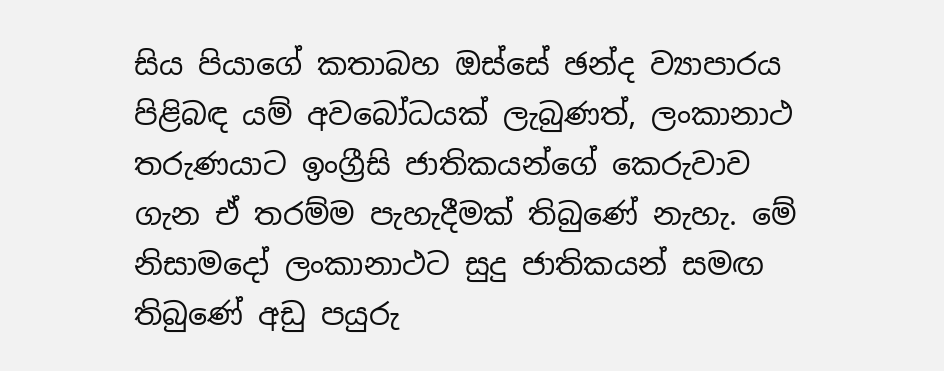සිය පියාගේ කතාබහ ඔස්සේ ඡන්ද ව්‍යාපාරය පිළිබඳ යම් අවබෝධයක් ලැබුණත්, ලංකානාථ තරුණයාට ඉංග්‍රීසි ජාතිකයන්ගේ කෙරුවාව ගැන ඒ තරම්ම පැහැදීමක් තිබුණේ නැහැ. මේ නිසාමදෝ ලංකානාථට සුදු ජාතිකයන් සමඟ තිබුණේ අඩු පයුරු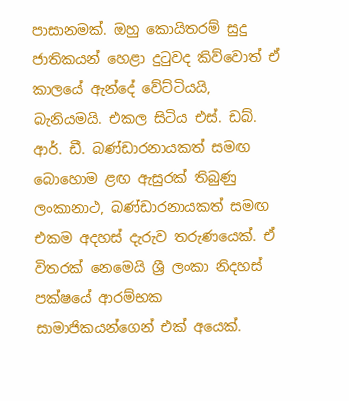පාසානමක්. ඔහු කොයිතරම් සුදු ජාතිකයන් හෙළා දුටුවද කිව්වොත් ඒ කාලයේ ඇන්දේ වේට්ටියයි, බැනියමයි. එකල සිටිය එස්. ඩබ්. ආර්. ඩී. බණ්ඩාරනායකත් සමඟ බොහොම ළඟ ඇසුරක් තිබුණු ලංකානාථ, බණ්ඩාරනායකත් සමඟ එකම අදහස් දැරුව තරුණයෙක්. ඒ විතරක් නෙමෙයි ශ්‍රී ලංකා නිදහස් පක්ෂයේ ආරම්භක සාමාජිකයන්ගෙන් එක් අයෙක්.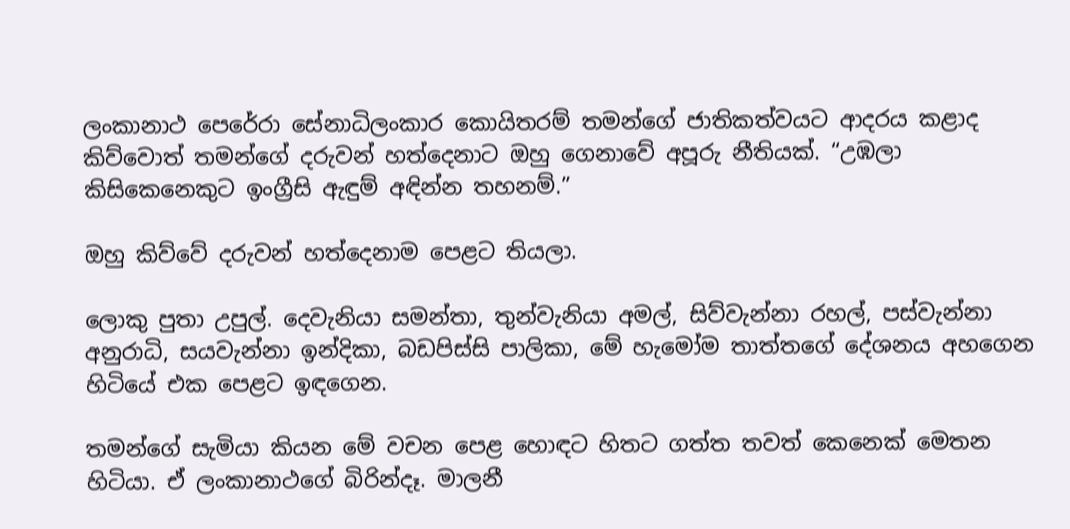ලංකානාථ පෙරේරා සේනාධිලංකාර කොයිතරම් තමන්ගේ ජාතිකත්වයට ආදරය කළාද කිව්වොත් තමන්ගේ දරුවන් හත්දෙනාට ඔහු ගෙනාවේ අපූරු නීතියක්. “උඹලා කිසිකෙනෙකුට ඉංග්‍රීසි ඇඳුම් අඳින්න තහනම්.”

ඔහු කිව්වේ දරුවන් හත්දෙනාම පෙළට තියලා.

ලොකු පුතා උපුල්. දෙවැනියා සමන්තා, තුන්වැනියා අමල්, සිව්වැන්නා රහල්, පස්වැන්නා අනුරාධි, සයවැන්නා ඉන්දිකා, බඩපිස්සි පාලිකා, මේ හැමෝම තාත්තගේ දේශනය අහගෙන හිටියේ එක පෙළට ඉඳගෙන.

තමන්ගේ සැමියා කියන මේ වචන පෙළ හොඳට හිතට ගත්ත තවත් කෙනෙක් මෙතන හිටියා. ඒ ලංකානාථගේ බිරින්දෑ. මාලනී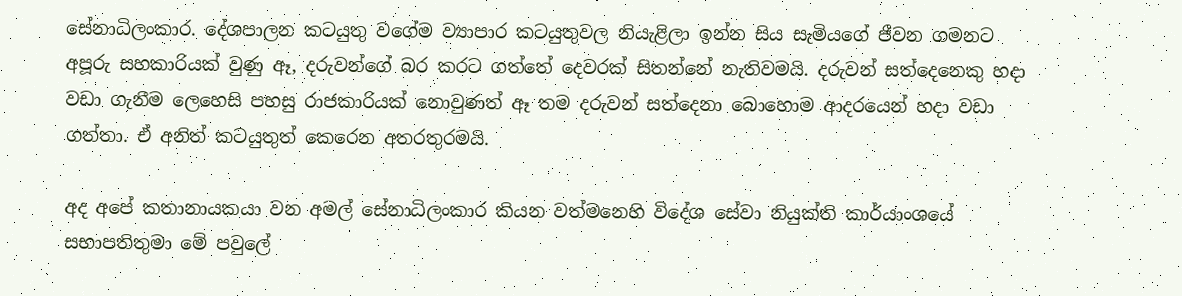සේනාධිලංකාර. දේශපාලන කටයුතු වගේම ව්‍යාපාර කටයුතුවල නියැළිලා ඉන්න සිය සැමියගේ ජීවන ගමනට අපූරු සහකාරියක් වුණු ඈ, දරුවන්ගේ බර කරට ගත්තේ දෙවරක් සිතන්නේ නැතිවමයි. දරුවන් සත්දෙනෙකු හදා වඩා ගැනීම ලෙහෙසි පහසු රාජකාරියක් නොවුණත් ඈ තම දරුවන් සත්දෙනා බොහොම ආදරයෙන් හදා වඩා ගත්තා. ඒ අනිත් කටයුතුත් කෙරෙන අතරතුරමයි.

අද අපේ කතානායකයා වන අමල් සේනාධිලංකාර කියන වත්මනෙහි විදේශ සේවා නියුක්ති කාර්යාංශයේ සභාපතිතුමා මේ පවුලේ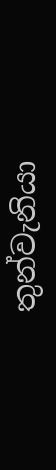තුන්වැනියා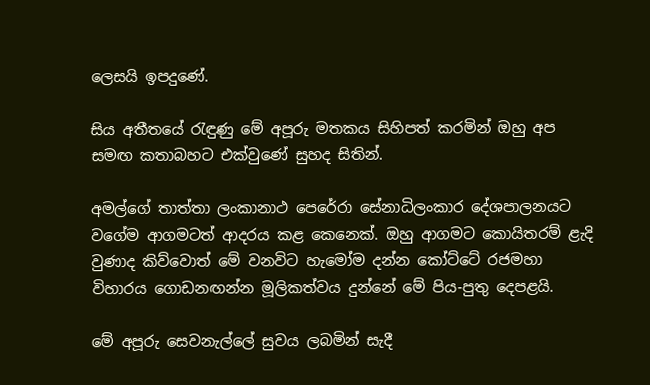ලෙසයි ඉපදුණේ.

සිය අතීතයේ රැඳුණු මේ අපූරු මතකය සිහිපත් කරමින් ඔහු අප සමඟ කතාබහට එක්වුණේ සුහද සිතින්.

අමල්ගේ තාත්තා ලංකානාථ පෙරේරා සේනාධිලංකාර දේශපාලනයට වගේම ආගමටත් ආදරය කළ කෙනෙක්. ඔහු ආගමට කොයිතරම් ළැදි වුණාද කිව්වොත් මේ වනවිට හැමෝම දන්න කෝට්ටේ රජමහා විහාරය ගොඩනඟන්න මූලිකත්වය දුන්නේ මේ පිය-පුතු දෙපළයි.

මේ අපූරු සෙවනැල්ලේ සුවය ලබමින් සැදී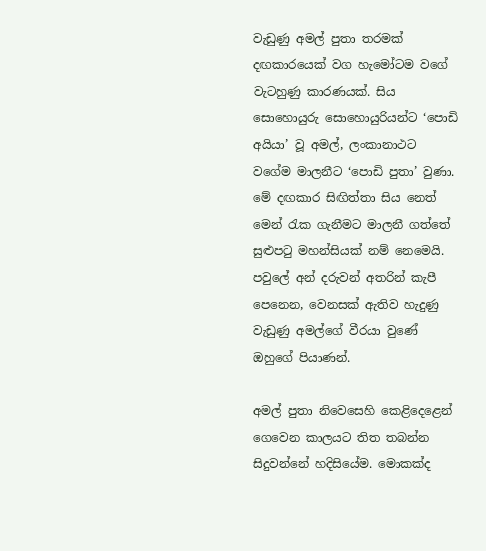වැඩුණු අමල් පුතා තරමක් දඟකාරයෙක් වග හැමෝටම වගේ වැටහුණු කාරණයක්. සිය සොහොයුරු සොහොයුරියන්ට ‘පොඩි අයියා’ වූ අමල්, ලංකානාථට වගේම මාලනීට ‘පොඩි පුතා’ වුණා. මේ දඟකාර සිඟිත්තා සිය නෙත් මෙන් රැක ගැනීමට මාලනී ගත්තේ සුළුපටු මහන්සියක් නම් නෙමෙයි. පවුලේ අන් දරුවන් අතරින් කැපී පෙනෙන, වෙනසක් ඇතිව හැදුණු වැඩුණු අමල්ගේ වීරයා වුණේ ඔහුගේ පියාණන්.

අමල් පුතා නිවෙසෙහි කෙළිදෙළෙන් ගෙවෙන කාලයට තිත තබන්න සිදුවන්නේ හදිසියේම. මොකක්ද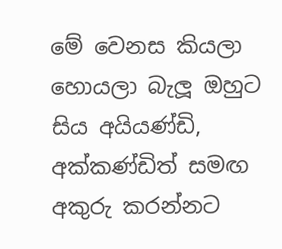මේ වෙනස කියලා හොයලා බැලූ ඔහුට සිය අයියණ්ඩි, අක්කණ්ඩිත් සමඟ අකුරු කරන්නට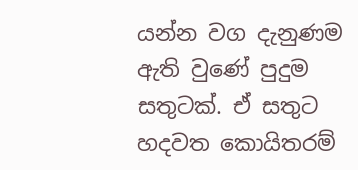යන්න වග දැනුණම ඇති වුණේ පුදුම සතුටක්. ඒ සතුට හදවත කොයිතරම්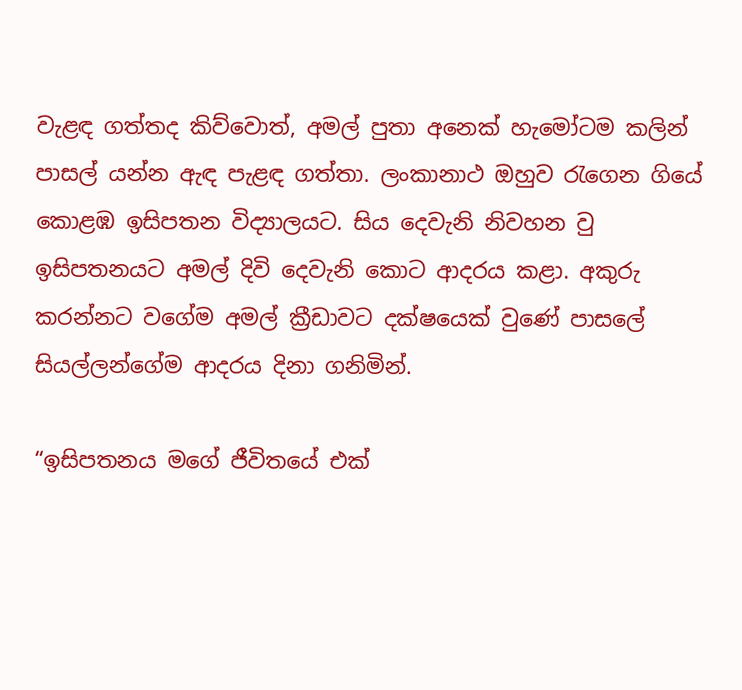වැළඳ ගත්තද කිව්වොත්, අමල් පුතා අනෙක් හැමෝටම කලින් පාසල් යන්න ඇඳ පැළඳ ගත්තා. ලංකානාථ ඔහුව රැගෙන ගියේ කොළඹ ඉසිපතන විද්‍යාලයට. සිය දෙවැනි නිවහන වු ඉසිපතනයට අමල් දිවි දෙවැනි කොට ආදරය කළා. අකුරු කරන්නට වගේම අමල් ක්‍රීඩාවට දක්ෂයෙක් වුණේ පාසලේ සියල්ලන්ගේම ආදරය දිනා ගනිමින්.

“ඉසිපතනය මගේ ජීවිතයේ එක්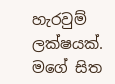හැරවුම් ලක්ෂයක්. මගේ සිත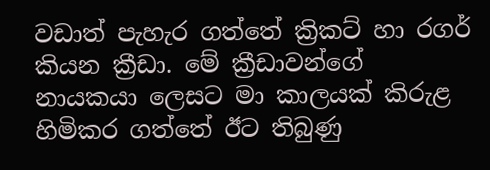වඩාත් පැහැර ගත්තේ ක්‍රිකට් හා රගර් කියන ක්‍රීඩා. මේ ක්‍රීඩාවන්ගේ නායකයා ලෙසට මා කාලයක් කිරුළ හිමිකර ගත්තේ ඊට තිබුණු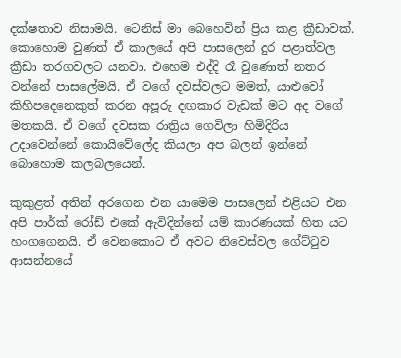දක්ෂතාව නිසාමයි. ටෙනිස් මා බෙහෙවින් ප්‍රිය කළ ක්‍රීඩාවක්. කොහොම වුණත් ඒ කාලයේ අපි පාසලෙන් දුර පළාත්වල ක්‍රීඩා තරගවලට යනවා. එහෙම එද්දි රෑ වුණොත් නතර වන්නේ පාසලේමයි. ඒ වගේ දවස්වලට මමත්, යාළුවෝ කිහිපදෙනෙකුත් කරන අපූරු දඟකාර වැඩක් මට අද වගේ මතකයි. ඒ වගේ දවසක රාත්‍රිය ගෙවිලා හිමිදිරිය උදාවෙන්නේ කොයිවේලේද කියලා අප බලන් ඉන්නේ බොහොම කලබලයෙන්.

කුකුළත් අතින් අරගෙන එන යාමෙම පාසලෙන් එළියට එන අපි පාර්ක් රෝඩ් එකේ ඇවිදින්නේ යම් කාරණයක් හිත යට හංගගෙනයි. ඒ වෙනකොට ඒ අවට නිවෙස්වල ගේට්ටුව ආසන්නයේ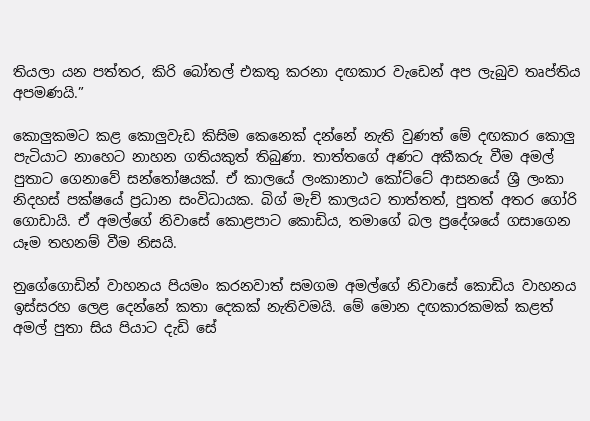තියලා යන පත්තර, කිරි බෝතල් එකතු කරනා දඟකාර වැඩෙන් අප ලැබුව තෘප්තිය අපමණයි.”

කොලුකමට කළ කොලුවැඩ කිසිම කෙනෙක් දන්නේ නැති වුණත් මේ දඟකාර කොලු පැටියාට නාහෙට නාහන ගතියකුත් තිබුණා. තාත්තගේ අණට අකීකරු වීම අමල් පුතාට ගෙනාවේ සන්තෝෂයක්. ඒ කාලයේ ලංකානාථ කෝට්ටේ ආසනයේ ශ්‍රී ලංකා නිදහස් පක්ෂයේ ප්‍රධාන සංවිධායක. බිග් මැච් කාලයට තාත්තත්, පුතත් අතර ගෝරි ගොඩායි. ඒ අමල්ගේ නිවාසේ කොළපාට කොඩිය, තමාගේ බල ප්‍රදේශයේ ගසාගෙන යෑම තහනම් වීම නිසයි.

නුගේගොඩින් වාහනය පියමං කරනවාත් සමගම අමල්ගේ නිවාසේ කොඩිය වාහනය ඉස්සරහ ලෙළ දෙන්නේ කතා දෙකක් නැතිවමයි. මේ මොන දඟකාරකමක් කළත් අමල් පුතා සිය පියාට දැඩි සේ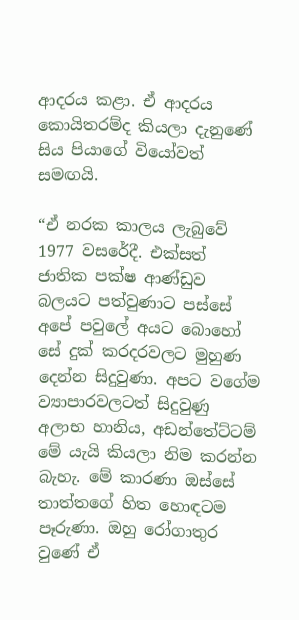ආදරය කළා. ඒ ආදරය කොයිතරම්ද කියලා දැනුණේ සිය පියාගේ වියෝවත් සමඟයි.

“ඒ නරක කාලය ලැබුවේ 1977 වසරේදී. එක්සත් ජාතික පක්ෂ ආණ්ඩුව බලයට පත්වුණාට පස්සේ අපේ පවුලේ අයට බොහෝ සේ දුක් කරදරවලට මුහුණ දෙන්න සිදුවුණා. අපට වගේම ව්‍යාපාරවලටත් සිදුවුණු අලාභ හානිය, අඩන්තේට්ටම් මේ යැයි කියලා නිම කරන්න බැහැ. මේ කාරණා ඔස්සේ තාත්තගේ හිත හොඳටම පෑරුණා. ඔහු රෝගාතුර වුණේ ඒ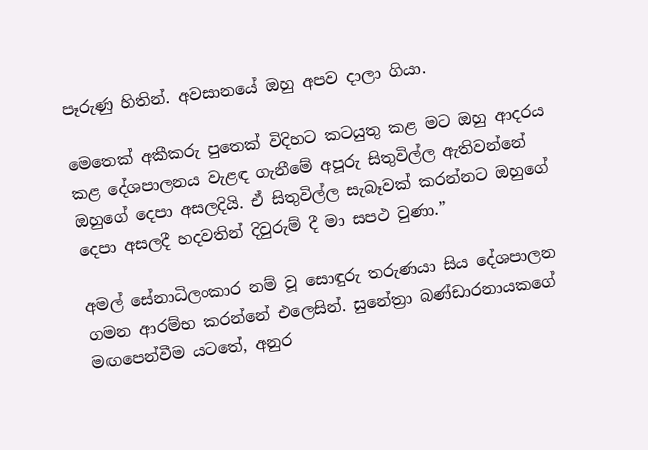පෑරුණු හිතින්. අවසානයේ ඔහු අපව දාලා ගියා.

මෙතෙක් අකීකරු පුතෙක් විදිහට කටයුතු කළ මට ඔහු ආදරය කළ දේශපාලනය වැළඳ ගැනීමේ අපූරු සිතුවිල්ල ඇතිවන්නේ ඔහුගේ දෙපා අසලදියි. ඒ සිතුවිල්ල සැබෑවක් කරන්නට ඔහුගේ දෙපා අසලදී හදවතින් දිවුරුම් දී මා සපථ වුණා.”

අමල් සේනාධිලංකාර නම් වූ සොඳුරු තරුණයා සිය දේශපාලන ගමන ආරම්භ කරන්නේ එලෙසින්. සුනේත්‍රා බණ්ඩාරනායකගේ මඟපෙන්වීම යටතේ, අනුර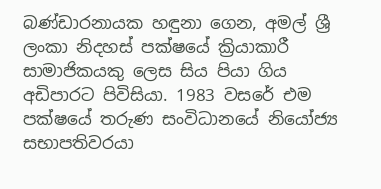බණ්ඩාරනායක හඳුනා ගෙන, අමල් ශ්‍රී ලංකා නිදහස් පක්ෂයේ ක්‍රියාකාරී සාමාජිකයකු ලෙස සිය පියා ගිය අඩිපාරට පිවිසියා. 1983 වසරේ එම පක්ෂයේ තරුණ සංවිධානයේ නියෝජ්‍ය සභාපතිවරයා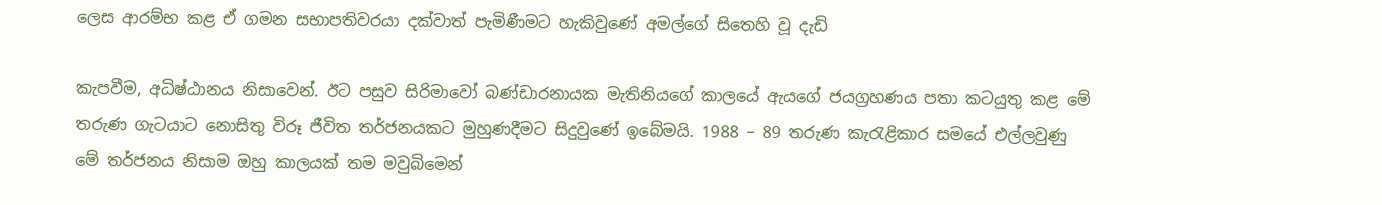ලෙස ආරම්භ කළ ඒ ගමන සභාපතිවරයා දක්වාත් පැමිණීමට හැකිවුණේ අමල්ගේ සිතෙහි වූ දැඩි

කැපවීම, අධිෂ්ඨානය නිසාවෙන්. ඊට පසුව සිරිමාවෝ බණ්ඩාරනායක මැතිනියගේ කාලයේ ඇයගේ ජයග්‍රහණය පතා කටයුතු කළ මේ තරුණ ගැටයාට නොසිතු විරූ ජීවිත තර්ජනයකට මුහුණදීමට සිදුවුණේ ඉබේමයි. 1988 – 89 තරුණ කැරැළිකාර සමයේ එල්ලවුණු මේ තර්ජනය නිසාම ඔහු කාලයක් තම මවුබිමෙන්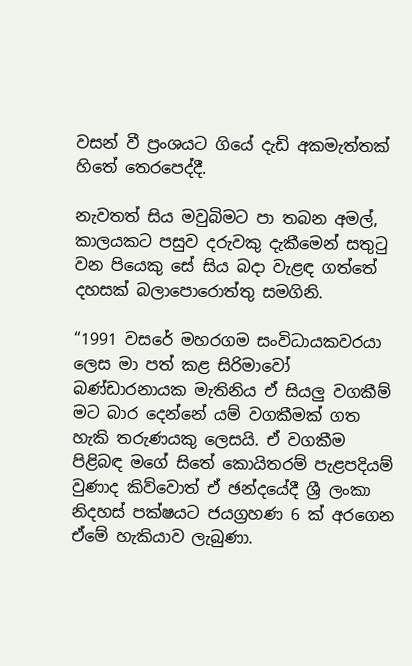වසන් වී ප්‍රංශයට ගියේ දැඩි අකමැත්තක් හිතේ තෙරපෙද්දී.

නැවතත් සිය මවුබිමට පා තබන අමල්, කාලයකට පසුව දරුවකු දැකීමෙන් සතුටු වන පියෙකු සේ සිය බදා වැළඳ ගත්තේ දහසක් බලාපොරොත්තු සමගිනි.

“1991 වසරේ මහරගම සංවිධායකවරයා ලෙස මා පත් කළ සිරිමාවෝ බණ්ඩාරනායක මැතිනිය ඒ සියලු වගකීම් මට බාර දෙන්නේ යම් වගකීමක් ගත හැකි තරුණයකු ලෙසයි. ඒ වගකීම පිළිබඳ මගේ සිතේ කොයිතරම් පැළපදියම් වුණාද කිව්වොත් ඒ ඡන්දයේදී ශ්‍රී ලංකා නිදහස් පක්ෂයට ජයග්‍රහණ 6 ක් අරගෙන ඒමේ හැකියාව ලැබුණා.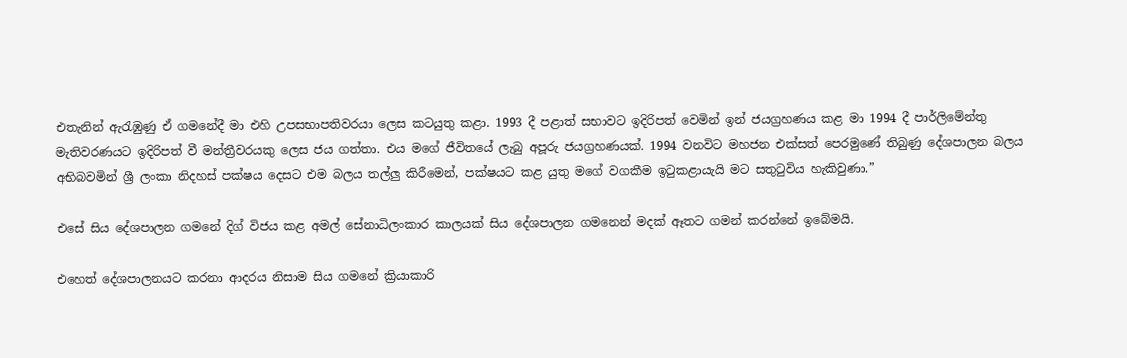එතැනින් ඇරැඹුණු ඒ ගමනේදී මා එහි උපසභාපතිවරයා ලෙස කටයුතු කළා. 1993 දී පළාත් සභාවට ඉදිරිපත් වෙමින් ඉන් ජයග්‍රහණය කළ මා 1994 දී පාර්ලිමේන්තු මැතිවරණයට ඉදිරිපත් වී මන්ත්‍රීවරයකු ලෙස ජය ගත්තා‍. එය මගේ ජීවිතයේ ලැබු අපූරු ජයග්‍රහණයක්. 1994 වනවිට මහජන එක්සත් පෙරමුණේ තිබුණු දේශපාලන බලය අභිබවමින් ශ්‍රී ලංකා නිදහස් පක්ෂය දෙසට එම බලය තල්ලු කිරීමෙන්, පක්ෂයට කළ යුතු මගේ වගකීම ඉටුකළායැයි මට සතුටුවිය හැකිවුණා.”

එසේ සිය දේශපාලන ගමනේ දිග් විජය කළ අමල් සේනාධිලංකාර කාලයක් සිය දේශපාලන ගමනෙන් මදක් ඈතට ගමන් කරන්නේ ඉබේමයි.

එහෙත් දේශපාලනයට කරනා ආදරය නිසාම සිය ගමනේ ක්‍රියාකාරි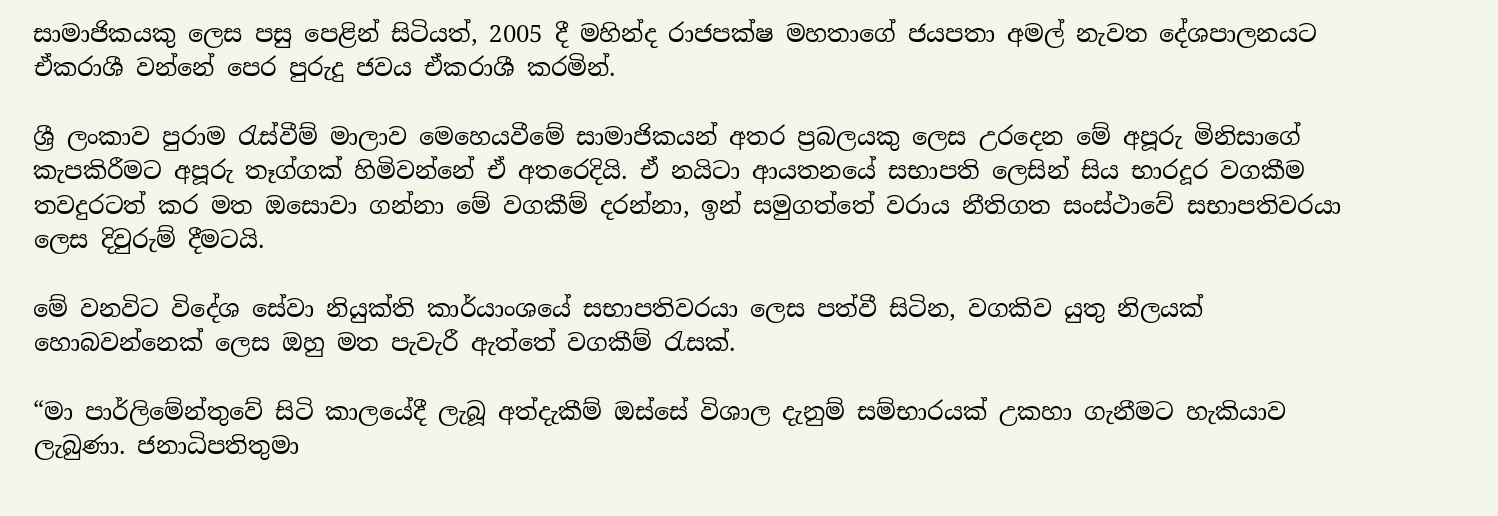සාමාජිකයකු ලෙස පසු පෙළින් සිටියත්, 2005 දී මහින්ද රාජපක්ෂ මහතාගේ ජයපතා අමල් නැවත දේශපාලනයට ඒකරාශී වන්නේ පෙර පුරුදු ජවය ඒකරාශී කරමින්.

ශ්‍රී ලංකාව පුරාම රැස්වීම් මාලාව මෙහෙයවීමේ සාමාජිකයන් අතර ප්‍රබලයකු ලෙස උරදෙන මේ අපූරු මිනිසාගේ කැපකිරීමට අපූරු තෑග්ගක් හිමිවන්නේ ඒ අතරෙදියි. ඒ නයිටා ආයතනයේ සභාපති ලෙසින් සිය භාරදූර වගකීම තවදුරටත් කර මත ඔසොවා ගන්නා මේ වගකීම් දරන්නා, ඉන් සමුගත්තේ වරාය නීතිගත සංස්ථාවේ සභාපතිවරයා ලෙස දිවුරුම් දීමටයි.

මේ වනවිට විදේශ සේවා නියුක්ති කාර්යාංශයේ සභාපතිවරයා ලෙස පත්වී සිටින, වගකිව යුතු නිලයක් හොබවන්නෙක් ලෙස ඔහු මත පැවැරී ඇත්තේ වගකීම් රැසක්.

“මා පාර්ලිමේන්තුවේ සිටි කාලයේදී ලැබූ අත්දැකීම් ඔස්සේ විශාල දැනුම් සම්භාරයක් උකහා ගැනීමට හැකියාව ලැබුණා. ජනාධිපතිතුමා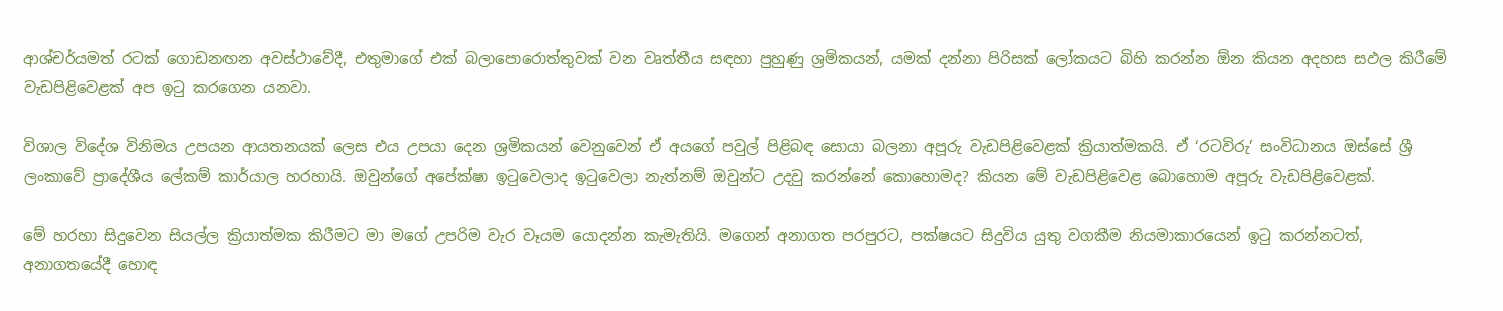ආශ්චර්යමත් රටක් ගොඩනඟන අවස්ථාවේදී, එතුමාගේ එක් බලාපොරොත්තුවක් වන වෘත්තීය සඳහා පුහුණු ශ්‍රමිකයන්, යමක් දන්නා පිරිසක් ලෝකයට බිහි කරන්න ඕන කියන අදහස සඵල කිරීමේ වැඩපිළිවෙළක් අප ඉටු කරගෙන යනවා.

විශාල විදේශ විනිමය උපයන ආයතනයක් ලෙස එය උපයා දෙන ශ්‍රමිකයන් වෙනුවෙන් ඒ අයගේ පවුල් පිළිබඳ සොයා බලනා අපූරු වැඩපිළිවෙළක් ක්‍රියාත්මකයි. ඒ ‘රටවිරු’ සංවිධානය ඔස්සේ ශ්‍රී ලංකාවේ ප්‍රාදේශීය ලේකම් කාර්යාල හරහායි. ඔවුන්ගේ අපේක්ෂා ඉටුවෙලාද ඉටුවෙලා නැත්නම් ඔවුන්ට උදවු කරන්නේ කොහොමද? කියන මේ වැඩපිළිවෙළ බොහොම අපූරු වැඩපිළිවෙළක්.

මේ හරහා සිදුවෙන සියල්ල ක්‍රියාත්මක කිරීමට මා මගේ උපරිම වැර වෑයම යොදන්න කැමැතියි. මගෙන් අනාගත පරපුරට, පක්ෂයට සිදුවිය යුතු වගකීම නියමාකාරයෙන් ඉටු කරන්නටත්, අනාගතයේදී හොඳ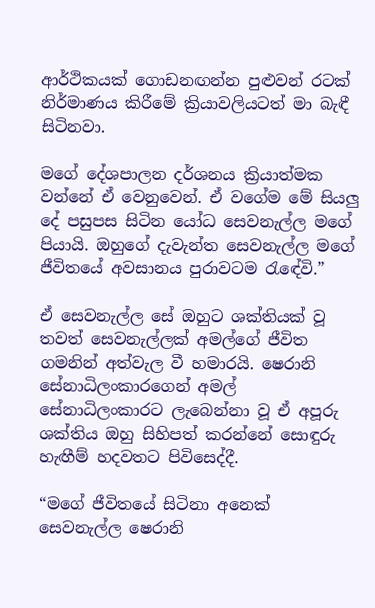ආර්ථිකයක් ගොඩනඟන්න පුළුවන් රටක් නිර්මාණය කිරීමේ ක්‍රියාවලියටත් මා බැඳී සිටිනවා.

මගේ දේශපාලන දර්ශනය ක්‍රියාත්මක වන්නේ ඒ වෙනුවෙන්. ඒ වගේම මේ සියලු දේ පසුපස සිටින යෝධ සෙවනැල්ල මගේ පියායි. ඔහුගේ දැවැන්ත සෙවනැල්ල මගේ ජීවිතයේ අවසානය පුරාවටම රැඳේවි.”

ඒ සෙවනැල්ල සේ ඔහුට ශක්තියක් වූ තවත් සෙවනැල්ලක් අමල්ගේ ජීවිත ගමනින් අත්වැල වී හමාරයි. ෂෙරානි සේනාධිලංකාරගෙන් අමල් සේනාධිලංකාරට ලැබෙන්නා වූ ඒ අපූරු ශක්තිය ඔහු සිහිපත් කරන්නේ සොඳුරු හැඟීම් හදවතට පිවිසෙද්දී.

“මගේ ජීවිතයේ සිටිනා අනෙක් සෙවනැල්ල ෂෙරානි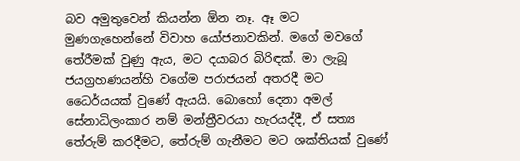බව අමුතුවෙන් කියන්න ඕන නෑ. ඈ මට මුණගැහෙන්නේ විවාහ යෝජනාවකින්. මගේ මවගේ තේරීමක් වුණු ඇය, මට දයාබර බිරිඳක්. මා ලැබූ ජයග්‍රහණයන්හි වගේම පරාජයන් අතරදී මට ධෛර්යයක් වුණේ ඇයයි. බොහෝ දෙනා අමල් සේනාධිලංකාර නම් මන්ත්‍රීවරයා හැරයද්දී, ඒ සත්‍ය තේරුම් කරදීමට, තේරුම් ගැනීමට මට ශක්තියක් වුණේ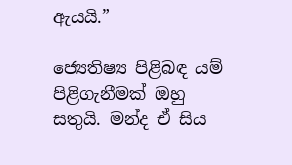ඇයයි.”

ජ්‍යෙතිෂ්‍ය පිළිබඳ යම් පිළිගැනීමක් ඔහු සතුයි. මන්ද ඒ සිය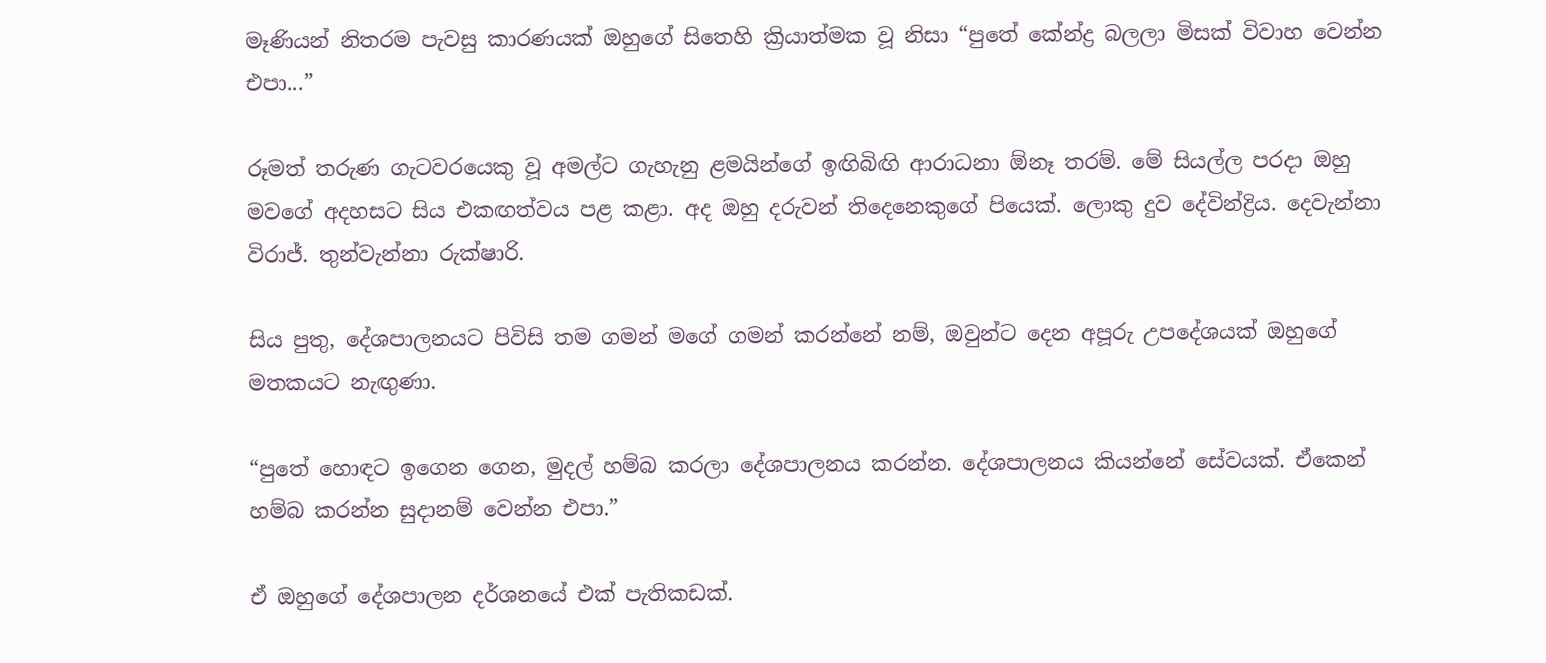මෑණියන් නිතරම පැවසු කාරණයක් ඔහුගේ සිතෙහි ක්‍රියාත්මක වූ නිසා “පුතේ කේන්ද්‍ර බලලා මිසක් විවාහ වෙන්න එපා...”

රූමත් තරුණ ගැටවරයෙකු වූ අමල්ට ගැහැනු ළමයින්ගේ ඉඟිබිඟි ආරාධනා ඕනෑ තරම්. මේ සියල්ල පරදා ඔහු මවගේ අදහසට සිය එකඟත්වය පළ කළා. අද ඔහු දරුවන් තිදෙනෙකුගේ පියෙක්. ලොකු දුව දේවින්ද්‍රිය. දෙවැන්නා විරාජ්. තුන්වැන්නා රුක්ෂාරි.

සිය පුතු, දේශපාලනයට පිවිසි තම ගමන් මගේ ගමන් කරන්නේ නම්, ඔවුන්ට දෙන අපූරු උපදේශයක් ඔහුගේ මතකයට නැඟුණා.

“පුතේ හොඳට ඉගෙන ගෙන, මුදල් හම්බ කරලා දේශපාලනය කරන්න. දේශපාලනය කියන්නේ සේවයක්. ඒකෙන් හම්බ කරන්න සුදානම් වෙන්න එපා.”

ඒ ඔහුගේ දේශපාලන දර්ශනයේ එක් පැතිකඩක්.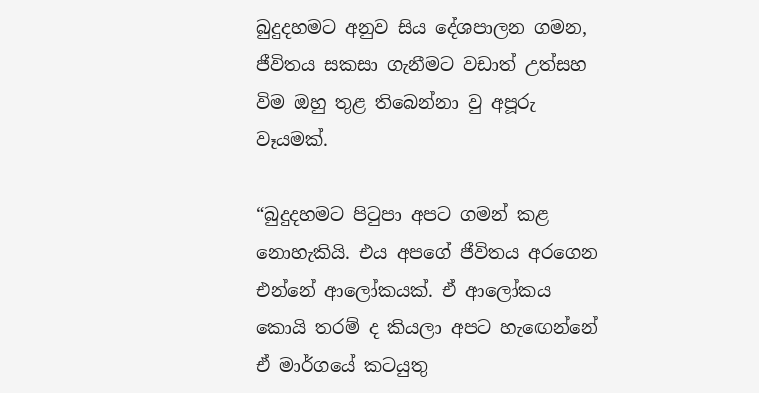බුදුදහමට අනුව සිය දේශපාලන ගමන, ජීවිතය සකසා ගැනීමට වඩාත් උත්සහ විම ඔහු තුළ තිබෙන්නා වු අපූරු වෑයමක්.

“බුදුදහමට පිටුපා අපට ගමන් කළ නොහැකියි. එය අපගේ ජීවිතය අරගෙන එන්නේ ආලෝකයක්. ඒ ආලෝකය කොයි තරම් ද කියලා අපට හැඟෙන්නේ ඒ මාර්ගයේ කටයුතු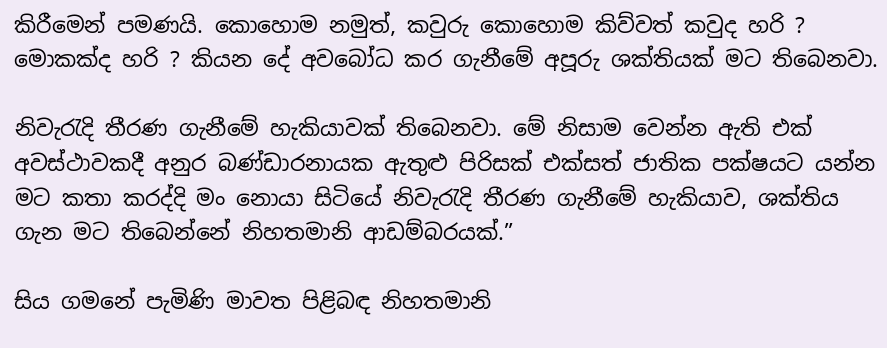කිරීමෙන් පමණයි. කොහොම නමුත්, කවුරු කොහොම කිව්වත් කවුද හරි ? මොකක්ද හරි ? කියන දේ අවබෝධ කර ගැනීමේ අපූරු ශක්තියක් මට තිබෙනවා.

නිවැරැදි තීරණ ගැනීමේ හැකියාවක් තිබෙනවා. මේ නිසාම වෙන්න ඇති එක් අවස්ථාවකදී අනුර බණ්ඩාරනායක ඇතුළු පිරිසක් එක්සත් ජාතික පක්ෂයට යන්න මට කතා කරද්දි මං නොයා සිටියේ නිවැරැදි තීරණ ගැනීමේ හැකියාව, ශක්තිය ගැන මට තිබෙන්නේ නිහතමානි ආඩම්බරයක්.”

සිය ගමනේ පැමිණි මාවත පිළිබඳ නිහතමානි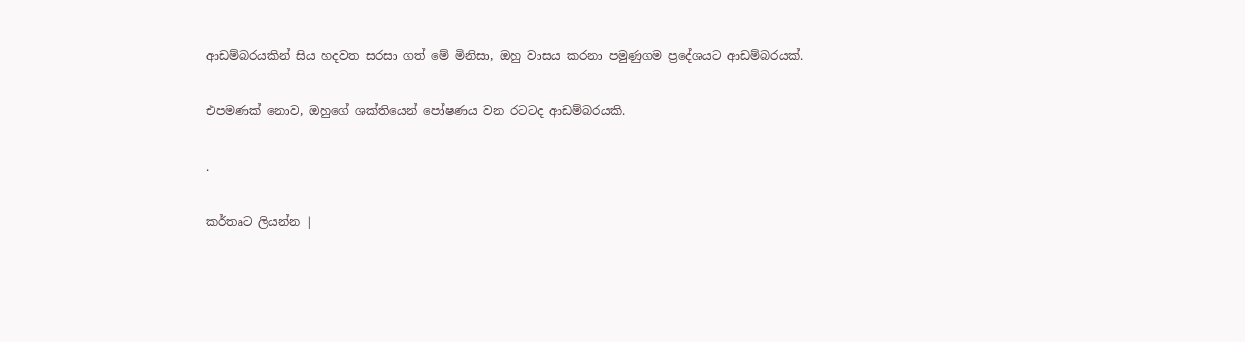ආඩම්බරයකින් සිය හදවත සරසා ගත් මේ මිනිසා, ඔහු වාසය කරනා පමුණුගම ප්‍රදේශයට ආඩම්බරයක්.

එපමණක් නොව, ඔහුගේ ශක්තියෙන් පෝෂණය වන රටටද ආඩම්බරයකි.

.

කර්තෘට ලියන්න |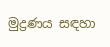මුද්‍රණය සඳහා